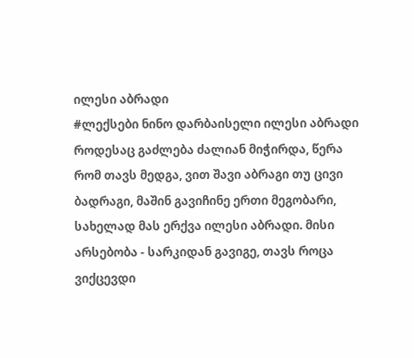ილესი აბრადი
#ლექსები ნინო დარბაისელი ილესი აბრადი როდესაც გაძლება ძალიან მიჭირდა, წერა რომ თავს მედგა, ვით შავი აბრაგი თუ ცივი ბადრაგი, მაშინ გავიჩინე ერთი მეგობარი, სახელად მას ერქვა ილესი აბრადი. მისი არსებობა - სარკიდან გავიგე, თავს როცა ვიქცევდი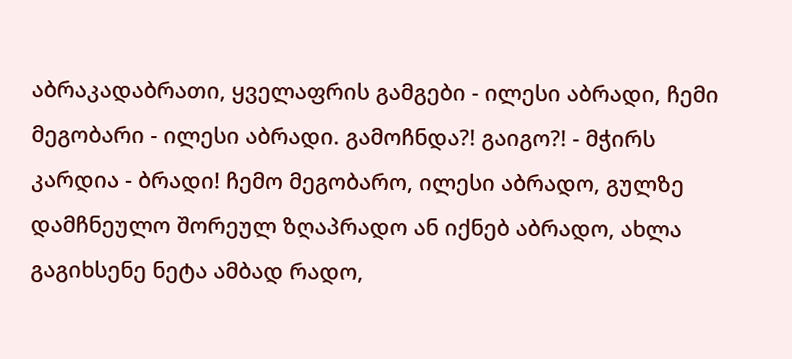აბრაკადაბრათი, ყველაფრის გამგები - ილესი აბრადი, ჩემი მეგობარი - ილესი აბრადი. გამოჩნდა?! გაიგო?! - მჭირს კარდია - ბრადი! ჩემო მეგობარო, ილესი აბრადო, გულზე დამჩნეულო შორეულ ზღაპრადო ან იქნებ აბრადო, ახლა გაგიხსენე ნეტა ამბად რადო,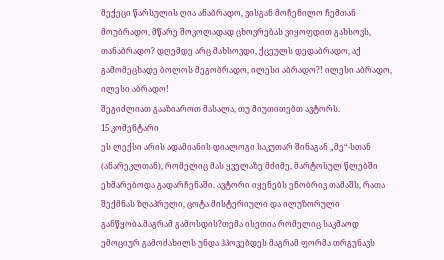მექეცი წარსულის ღია ანაბრადო, ვისგან მოჩენილო ჩემთან მოუბრადო, მწარე შოკოლადად ცხოვრებას ვიყოფდით გახსოვს, თანაბრადო? დღემდე არც მახსოვდი, ქცეულს დედაბრადო, აქ გამომეცხადე ბოლოს მეგობრადო, ილესი აბრადო?! ილესი აბრადო, ილესი აბრადო!
შეგიძლიათ გააზიაროთ მასალა, თუ მიუთითებთ ავტორს.
15 კომენტარი
ეს ლექსი არის ადამიანის დიალოგი საკუთარ შინაგან „მე“-სთან (ანარეკლთან), რომელიც მას ყველაზე მძიმე, მარტოსულ წლებში ეხმარებოდა გადარჩენაში. ავტორი იყენებს ენობრივ თამაშს, რათა შექმნას ზღაპრული, ცოტა მისტერიული და ილუზორული განწყობა.მაგრამ გამოსდის?თემა ისეთია რომელიც საკმაოდ ემოციურ გამოძახილს უნდა ჰპოვებდეს მაგრამ ფორმა თრგუნავს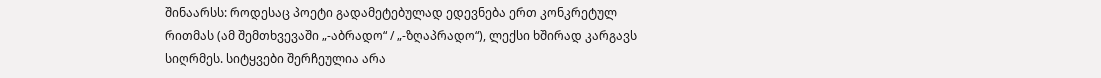შინაარსს: როდესაც პოეტი გადამეტებულად ედევნება ერთ კონკრეტულ რითმას (ამ შემთხვევაში „-აბრადო“ / „-ზღაპრადო“), ლექსი ხშირად კარგავს სიღრმეს. სიტყვები შერჩეულია არა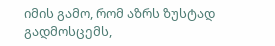იმის გამო, რომ აზრს ზუსტად გადმოსცემს,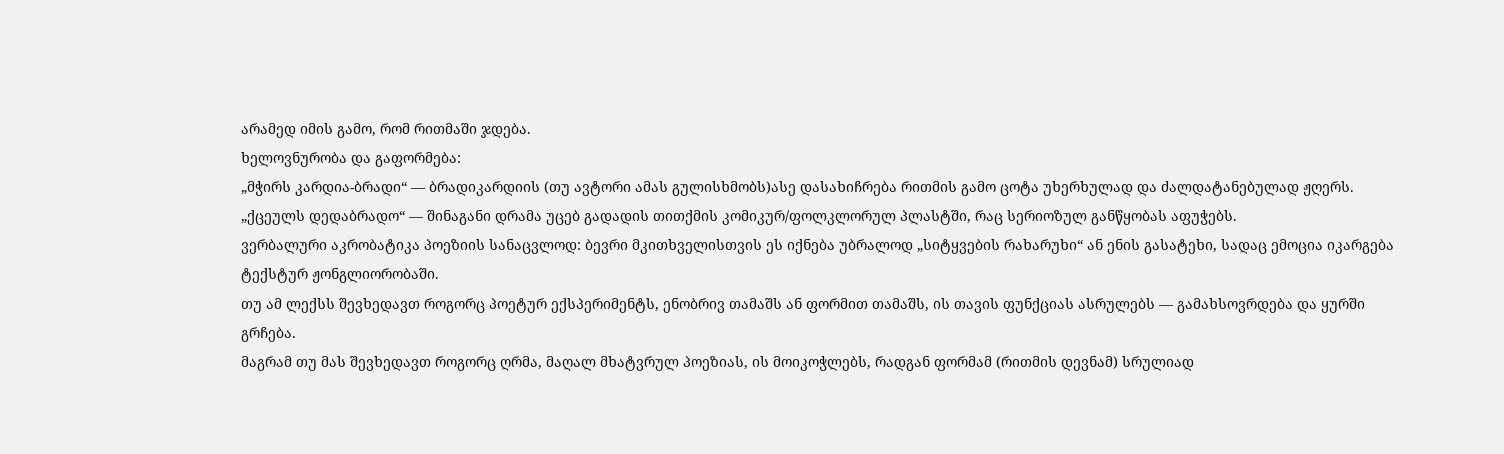არამედ იმის გამო, რომ რითმაში ჯდება.
ხელოვნურობა და გაფორმება:
„მჭირს კარდია-ბრადი“ — ბრადიკარდიის (თუ ავტორი ამას გულისხმობს)ასე დასახიჩრება რითმის გამო ცოტა უხერხულად და ძალდატანებულად ჟღერს.
„ქცეულს დედაბრადო“ — შინაგანი დრამა უცებ გადადის თითქმის კომიკურ/ფოლკლორულ პლასტში, რაც სერიოზულ განწყობას აფუჭებს.
ვერბალური აკრობატიკა პოეზიის სანაცვლოდ: ბევრი მკითხველისთვის ეს იქნება უბრალოდ „სიტყვების რახარუხი“ ან ენის გასატეხი, სადაც ემოცია იკარგება ტექსტურ ჟონგლიორობაში.
თუ ამ ლექსს შევხედავთ როგორც პოეტურ ექსპერიმენტს, ენობრივ თამაშს ან ფორმით თამაშს, ის თავის ფუნქციას ასრულებს — გამახსოვრდება და ყურში გრჩება.
მაგრამ თუ მას შევხედავთ როგორც ღრმა, მაღალ მხატვრულ პოეზიას, ის მოიკოჭლებს, რადგან ფორმამ (რითმის დევნამ) სრულიად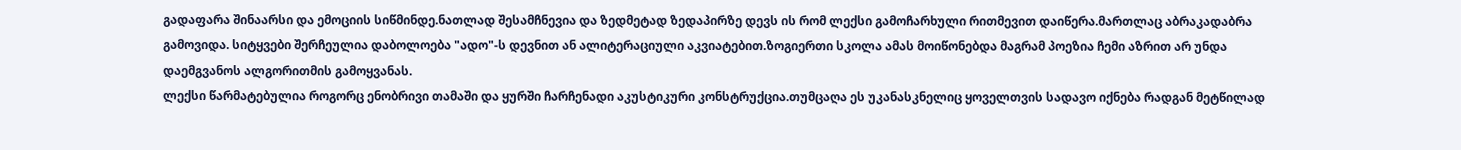გადაფარა შინაარსი და ემოციის სიწმინდე.ნათლად შესამჩნევია და ზედმეტად ზედაპირზე დევს ის რომ ლექსი გამოჩარხული რითმევით დაიწერა.მართლაც აბრაკადაბრა გამოვიდა. სიტყვები შერჩეულია დაბოლოება "ადო"-ს დევნით ან ალიტერაციული აკვიატებით.ზოგიერთი სკოლა ამას მოიწონებდა მაგრამ პოეზია ჩემი აზრით არ უნდა დაემგვანოს ალგორითმის გამოყვანას.
ლექსი წარმატებულია როგორც ენობრივი თამაში და ყურში ჩარჩენადი აკუსტიკური კონსტრუქცია.თუმცაღა ეს უკანასკნელიც ყოველთვის სადავო იქნება რადგან მეტწილად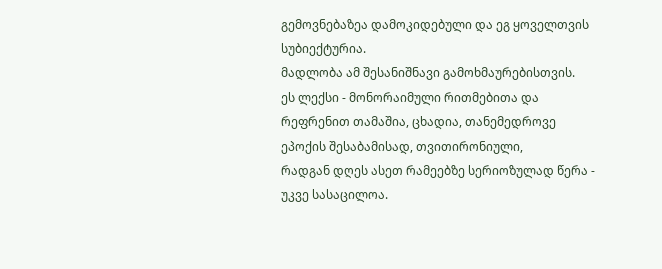გემოვნებაზეა დამოკიდებული და ეგ ყოველთვის სუბიექტურია.
მადლობა ამ შესანიშნავი გამოხმაურებისთვის.
ეს ლექსი - მონორაიმული რითმებითა და რეფრენით თამაშია, ცხადია, თანემედროვე ეპოქის შესაბამისად, თვითირონიული,
რადგან დღეს ასეთ რამეებზე სერიოზულად წერა - უკვე სასაცილოა.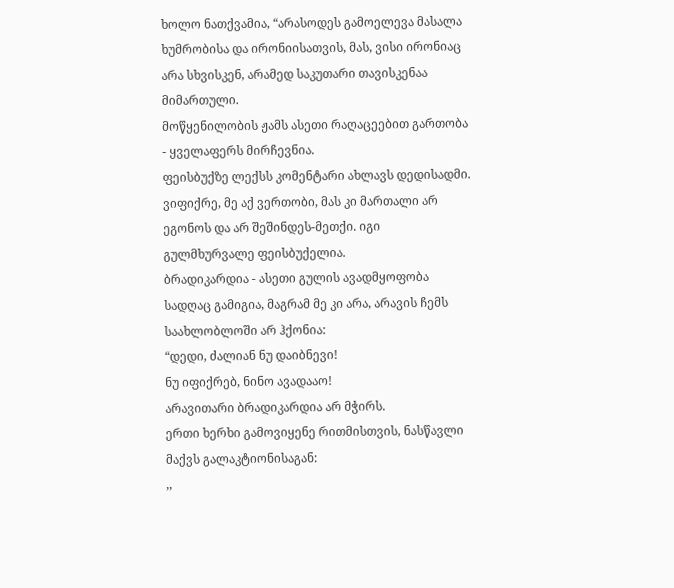ხოლო ნათქვამია, “არასოდეს გამოელევა მასალა ხუმრობისა და ირონიისათვის, მას, ვისი ირონიაც არა სხვისკენ, არამედ საკუთარი თავისკენაა მიმართული.
მოწყენილობის ჟამს ასეთი რაღაცეებით გართობა - ყველაფერს მირჩევნია.
ფეისბუქზე ლექსს კომენტარი ახლავს დედისადმი. ვიფიქრე, მე აქ ვერთობი, მას კი მართალი არ ეგონოს და არ შეშინდეს-მეთქი. იგი გულმხურვალე ფეისბუქელია.
ბრადიკარდია - ასეთი გულის ავადმყოფობა სადღაც გამიგია, მაგრამ მე კი არა, არავის ჩემს საახლობლოში არ ჰქონია:
“დედი, ძალიან ნუ დაიბნევი!
ნუ იფიქრებ, ნინო ავადააო!
არავითარი ბრადიკარდია არ მჭირს.
ერთი ხერხი გამოვიყენე რითმისთვის, ნასწავლი მაქვს გალაკტიონისაგან:
,,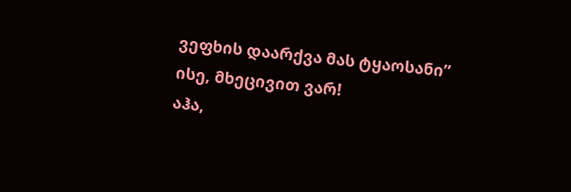ვეფხის დაარქვა მას ტყაოსანი”
ისე, მხეცივით ვარ!
აჰა,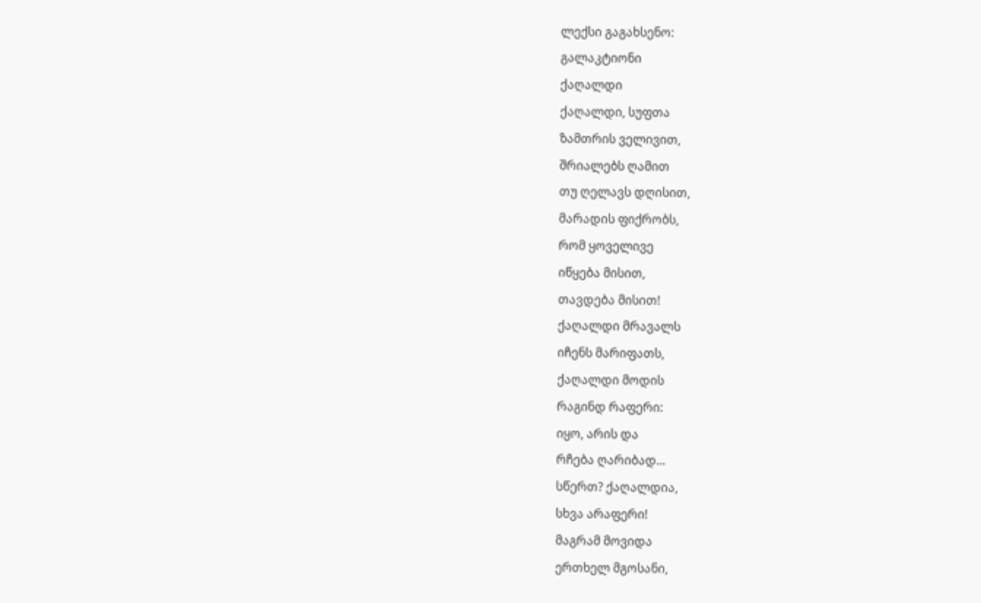ლექსი გაგახსენო:
გალაკტიონი
ქაღალდი
ქაღალდი, სუფთა
ზამთრის ველივით,
შრიალებს ღამით
თუ ღელავს დღისით,
მარადის ფიქრობს,
რომ ყოველივე
იწყება მისით,
თავდება მისით!
ქაღალდი მრავალს
იჩენს მარიფათს,
ქაღალდი მოდის
რაგინდ რაფერი:
იყო, არის და
რჩება ღარიბად...
სწერთ? ქაღალდია,
სხვა არაფერი!
მაგრამ მოვიდა
ერთხელ მგოსანი,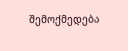შემოქმედება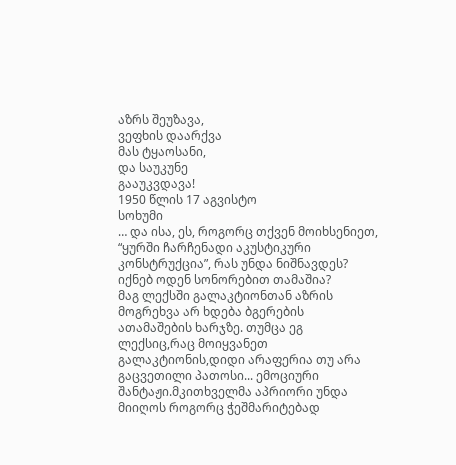აზრს შეუზავა,
ვეფხის დაარქვა
მას ტყაოსანი,
და საუკუნე
გააუკვდავა!
1950 წლის 17 აგვისტო
სოხუმი
… და ისა, ეს, როგორც თქვენ მოიხსენიეთ, “ყურში ჩარჩენადი აკუსტიკური კონსტრუქცია”, რას უნდა ნიშნავდეს? იქნებ ოდენ სონორებით თამაშია?
მაგ ლექსში გალაკტიონთან აზრის მოგრეხვა არ ხდება ბგერების ათამაშების ხარჯზე. თუმცა ეგ ლექსიც,რაც მოიყვანეთ გალაკტიონის,დიდი არაფერია თუ არა გაცვეთილი პათოსი... ემოციური შანტაჟი.მკითხველმა აპრიორი უნდა მიიღოს როგორც ჭეშმარიტებად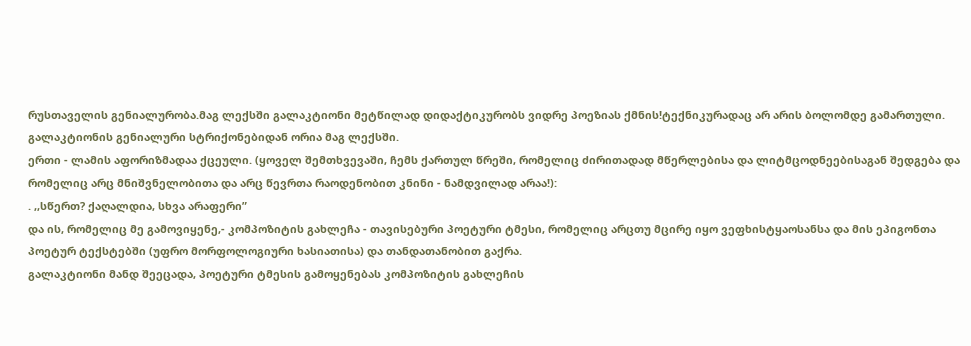რუსთაველის გენიალურობა.მაგ ლექსში გალაკტიონი მეტწილად დიდაქტიკურობს ვიდრე პოეზიას ქმნის!ტექნიკურადაც არ არის ბოლომდე გამართული.
გალაკტიონის გენიალური სტრიქონებიდან ორია მაგ ლექსში.
ერთი - ლამის აფორიზმადაა ქცეული. (ყოველ შემთხვევაში, ჩემს ქართულ წრეში, რომელიც ძირითადად მწერლებისა და ლიტმცოდნეებისაგან შედგება და რომელიც არც მნიშვნელობითა და არც წევრთა რაოდენობით კნინი - ნამდვილად არაა!):
. ,,სწერთ? ქაღალდია, სხვა არაფერი”
და ის, რომელიც მე გამოვიყენე,- კომპოზიტის გახლეჩა - თავისებური პოეტური ტმესი, რომელიც არცთუ მცირე იყო ვეფხისტყაოსანსა და მის ეპიგონთა პოეტურ ტექსტებში (უფრო მორფოლოგიური ხასიათისა) და თანდათანობით გაქრა.
გალაკტიონი მანდ შეეცადა, პოეტური ტმესის გამოყენებას კომპოზიტის გახლეჩის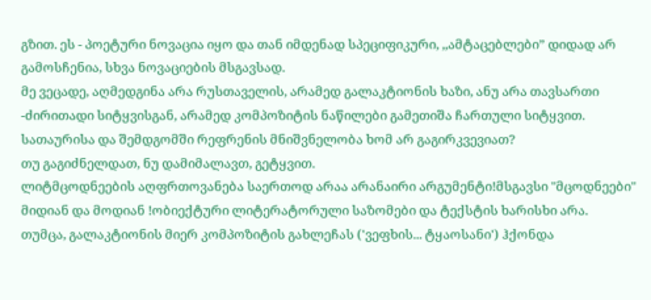გზით. ეს - პოეტური ნოვაცია იყო და თან იმდენად სპეციფიკური, ,,ამტაცებლები” დიდად არ გამოსჩენია, სხვა ნოვაციების მსგავსად.
მე ვეცადე, აღმედგინა არა რუსთაველის, არამედ გალაკტიონის ხაზი, ანუ არა თავსართი -ძირითადი სიტყვისგან, არამედ კომპოზიტის ნაწილები გამეთიშა ჩართული სიტყვით.
სათაურისა და შემდგომში რეფრენის მნიშვნელობა ხომ არ გაგირკვევიათ?
თუ გაგიძნელდათ, ნუ დამიმალავთ, გეტყვით.
ლიტმცოდნეების აღფრთოვანება საერთოდ არაა არანაირი არგუმენტი!მსგავსი "მცოდნეები" მიდიან და მოდიან !ობიექტური ლიტერატორული საზომები და ტექსტის ხარისხი არა.
თუმცა, გალაკტიონის მიერ კომპოზიტის გახლეჩას ('ვეფხის... ტყაოსანი') ჰქონდა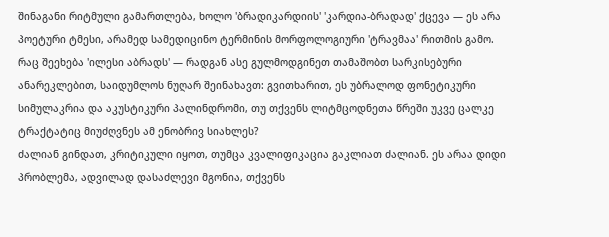შინაგანი რიტმული გამართლება, ხოლო 'ბრადიკარდიის' 'კარდია-ბრადად' ქცევა — ეს არა პოეტური ტმესი, არამედ სამედიცინო ტერმინის მორფოლოგიური 'ტრავმაა' რითმის გამო.
რაც შეეხება 'ილესი აბრადს' — რადგან ასე გულმოდგინეთ თამაშობთ სარკისებური ანარეკლებით, საიდუმლოს ნუღარ შეინახავთ: გვითხარით, ეს უბრალოდ ფონეტიკური სიმულაკრია და აკუსტიკური პალინდრომი, თუ თქვენს ლიტმცოდნეთა წრეში უკვე ცალკე ტრაქტატიც მიუძღვნეს ამ ენობრივ სიახლეს?
ძალიან გინდათ, კრიტიკული იყოთ, თუმცა კვალიფიკაცია გაკლიათ ძალიან. ეს არაა დიდი პრობლემა, ადვილად დასაძლევი მგონია, თქვენს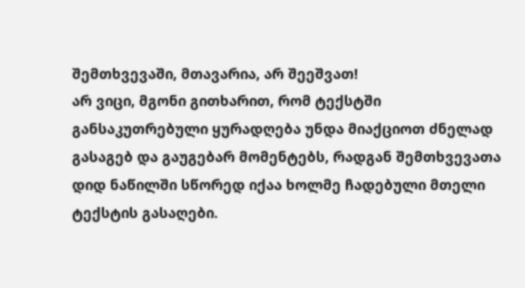შემთხვევაში, მთავარია, არ შეეშვათ!
არ ვიცი, მგონი გითხარით, რომ ტექსტში განსაკუთრებული ყურადღება უნდა მიაქციოთ ძნელად გასაგებ და გაუგებარ მომენტებს, რადგან შემთხვევათა დიდ ნაწილში სწორედ იქაა ხოლმე ჩადებული მთელი ტექსტის გასაღები.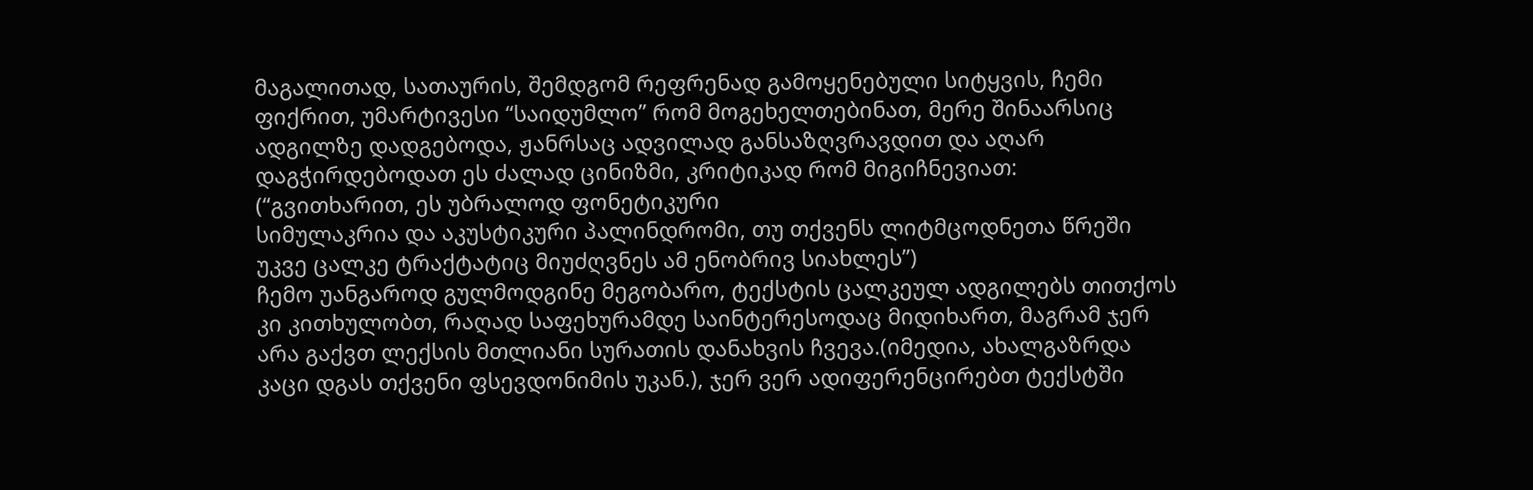მაგალითად, სათაურის, შემდგომ რეფრენად გამოყენებული სიტყვის, ჩემი ფიქრით, უმარტივესი “საიდუმლო” რომ მოგეხელთებინათ, მერე შინაარსიც ადგილზე დადგებოდა, ჟანრსაც ადვილად განსაზღვრავდით და აღარ დაგჭირდებოდათ ეს ძალად ცინიზმი, კრიტიკად რომ მიგიჩნევიათ:
(“გვითხარით, ეს უბრალოდ ფონეტიკური
სიმულაკრია და აკუსტიკური პალინდრომი, თუ თქვენს ლიტმცოდნეთა წრეში უკვე ცალკე ტრაქტატიც მიუძღვნეს ამ ენობრივ სიახლეს”)
ჩემო უანგაროდ გულმოდგინე მეგობარო, ტექსტის ცალკეულ ადგილებს თითქოს კი კითხულობთ, რაღად საფეხურამდე საინტერესოდაც მიდიხართ, მაგრამ ჯერ არა გაქვთ ლექსის მთლიანი სურათის დანახვის ჩვევა.(იმედია, ახალგაზრდა კაცი დგას თქვენი ფსევდონიმის უკან.), ჯერ ვერ ადიფერენცირებთ ტექსტში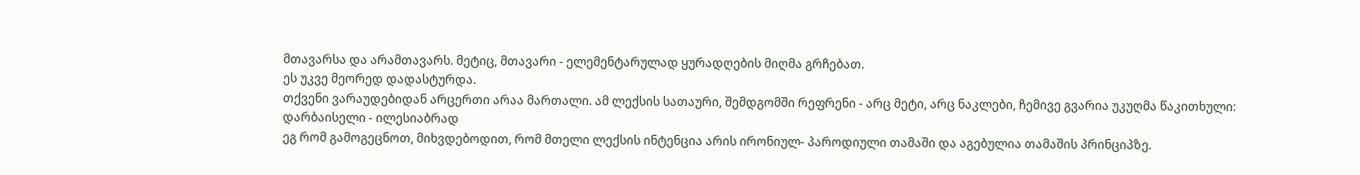მთავარსა და არამთავარს. მეტიც, მთავარი - ელემენტარულად ყურადღების მიღმა გრჩებათ.
ეს უკვე მეორედ დადასტურდა.
თქვენი ვარაუდებიდან არცერთი არაა მართალი. ამ ლექსის სათაური, შემდგომში რეფრენი - არც მეტი, არც ნაკლები, ჩემივე გვარია უკუღმა წაკითხული:
დარბაისელი - ილესიაბრად
ეგ რომ გამოგეცნოთ, მიხვდებოდით, რომ მთელი ლექსის ინტენცია არის ირონიულ- პაროდიული თამაში და აგებულია თამაშის პრინციპზე.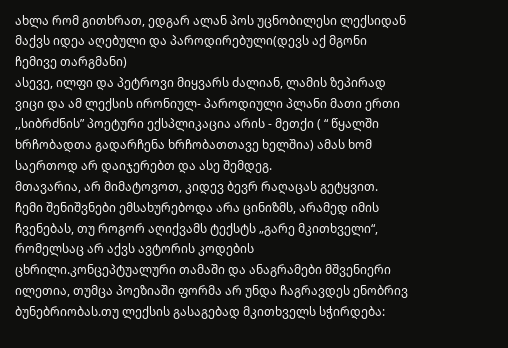ახლა რომ გითხრათ, ედგარ ალან პოს უცნობილესი ლექსიდან მაქვს იდეა აღებული და პაროდირებული(დევს აქ მგონი ჩემივე თარგმანი)
ასევე, ილფი და პეტროვი მიყვარს ძალიან, ლამის ზეპირად ვიცი და ამ ლექსის ირონიულ- პაროდიული პლანი მათი ერთი ,,სიბრძნის” პოეტური ექსპლიკაცია არის - მეთქი ( “ წყალში ხრჩობადთა გადარჩენა ხრჩობათთავე ხელშია) ამას ხომ საერთოდ არ დაიჯერებთ და ასე შემდეგ.
მთავარია, არ მიმატოვოთ, კიდევ ბევრ რაღაცას გეტყვით.
ჩემი შენიშვნები ემსახურებოდა არა ცინიზმს, არამედ იმის ჩვენებას, თუ როგორ აღიქვამს ტექსტს „გარე მკითხველი“, რომელსაც არ აქვს ავტორის კოდების ცხრილი.კონცეპტუალური თამაში და ანაგრამები მშვენიერი ილეთია, თუმცა პოეზიაში ფორმა არ უნდა ჩაგრავდეს ენობრივ ბუნებრიობას.თუ ლექსის გასაგებად მკითხველს სჭირდება: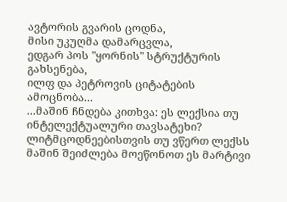ავტორის გვარის ცოდნა,
მისი უკუღმა დამარცვლა,
ედგარ პოს "ყორნის" სტრუქტურის გახსენება,
ილფ და პეტროვის ციტატების ამოცნობა...
...მაშინ ჩნდება კითხვა: ეს ლექსია თუ ინტელექტუალური თავსატეხი?
ლიტმცოდნეებისთვის თუ ვწერთ ლექსს მაშინ შეიძლება მოეწონოთ ეს მარტივი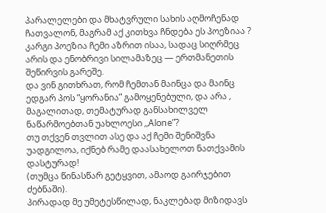პარალელები და მხატვრული სახის აღმოჩენად ჩათვალონ, მაგრამ აქ კითხვა ჩნდება ეს პოეზიაა ?
კარგი პოეზია ჩემი აზრით ისაა, სადაც სიღრმეც არის და ენობრივი სილამაზეც — ერთმანეთის შეწირვის გარეშე.
და ვინ გითხრათ, რომ ჩემთან მაინცა და მაინც ედგარ პოს “ყორანია” გამოყენებული, და არა , მაგალითად, თემატურად განსახილველ ნაწარმოებთან უახლოესი ,,Alone”?
თუ თქვენ თვლით ასე და აქ ჩემი შენიშვნა უადგილოა, იქნებ რამე დაასახელოთ ნათქვამის დასტურად!
(თუმცა წინასწარ გეტყვით, ამაოდ გაირჯებით ძებნაში).
პირადად მე უმეტესწილად, ნაკლებად მიზიდავს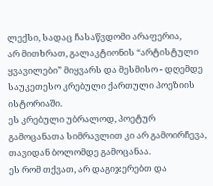ლექსი, სადაც ჩასაწვდომი არაფერია,
არ მითხრათ, გალაკტიონის “არტისტული ყვავილები” მიყვარს და მესმისო - დღემდე საუკეთესო კრებული ქართული პოეზიის ისტორიაში.
ეს კრებული უბრალოდ, პოეტურ გამოცანათა სიმრავლით კი არ გამოირჩევა, თავიდან ბოლომდე გამოცანაა.
ეს რომ თქვათ, არ დაგიჯერებთ და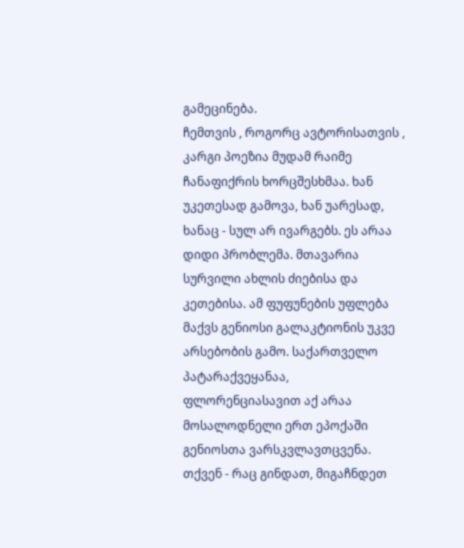გამეცინება.
ჩემთვის , როგორც ავტორისათვის , კარგი პოეზია მუდამ რაიმე ჩანაფიქრის ხორცშესხმაა. ხან უკეთესად გამოვა, ხან უარესად, ხანაც - სულ არ ივარგებს. ეს არაა დიდი პრობლემა. მთავარია სურვილი ახლის ძიებისა და კეთებისა. ამ ფუფუნების უფლება მაქვს გენიოსი გალაკტიონის უკვე არსებობის გამო. საქართველო პატარაქვეყანაა, ფლორენციასავით აქ არაა მოსალოდნელი ერთ ეპოქაში გენიოსთა ვარსკვლავთცვენა.
თქვენ - რაც გინდათ, მიგაჩნდეთ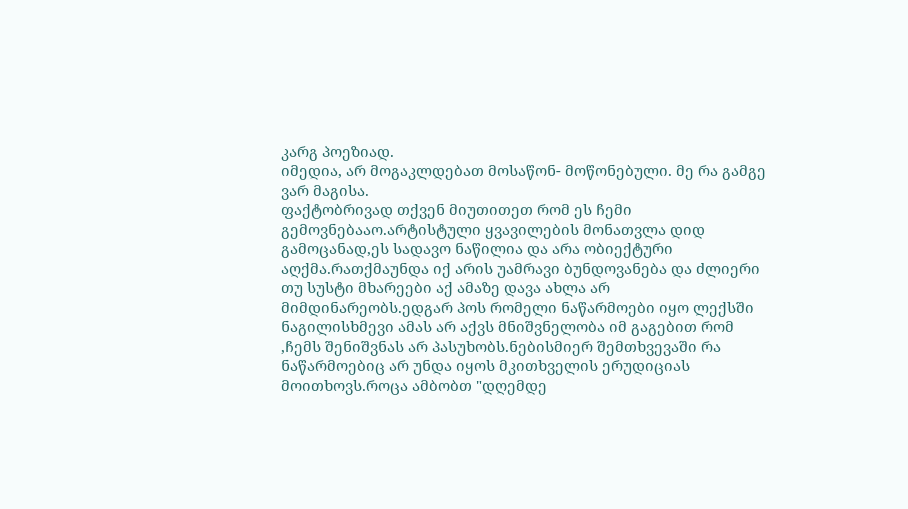კარგ პოეზიად.
იმედია, არ მოგაკლდებათ მოსაწონ- მოწონებული. მე რა გამგე ვარ მაგისა.
ფაქტობრივად თქვენ მიუთითეთ რომ ეს ჩემი გემოვნებააო.არტისტული ყვავილების მონათვლა დიდ გამოცანად,ეს სადავო ნაწილია და არა ობიექტური აღქმა.რათქმაუნდა იქ არის უამრავი ბუნდოვანება და ძლიერი თუ სუსტი მხარეები აქ ამაზე დავა ახლა არ მიმდინარეობს.ედგარ პოს რომელი ნაწარმოები იყო ლექსში ნაგილისხმევი ამას არ აქვს მნიშვნელობა იმ გაგებით რომ ,ჩემს შენიშვნას არ პასუხობს.ნებისმიერ შემთხვევაში რა ნაწარმოებიც არ უნდა იყოს მკითხველის ერუდიციას მოითხოვს.როცა ამბობთ "დღემდე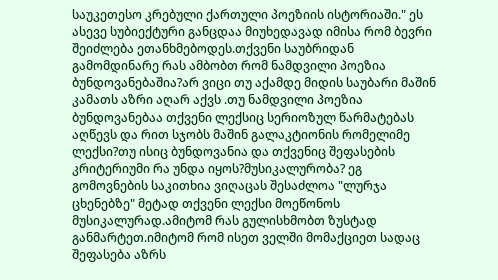საუკეთესო კრებული ქართული პოეზიის ისტორიაში." ეს ასევე სუბიექტური განცდაა მიუხედავად იმისა რომ ბევრი შეიძლება ეთანხმებოდეს.თქვენი საუბრიდან გამომდინარე რას ამბობთ რომ ნამდვილი პოეზია ბუნდოვანებაშია?არ ვიცი თუ აქამდე მიდის საუბარი მაშინ კამათს აზრი აღარ აქვს .თუ ნამდვილი პოეზია ბუნდოვანებაა თქვენი ლექსიც სერიოზულ წარმატებას აღწევს და რით სჯობს მაშინ გალაკტიონის რომელიმე ლექსი?თუ ისიც ბუნდოვანია და თქვენიც შეფასების კრიტერიუმი რა უნდა იყოს?მუსიკალურობა? ეგ გომოვნების საკითხია ვიღაცას შესაძლოა "ლურჯა ცხენებზე" მეტად თქვენი ლექსი მოეწონოს მუსიკალურად.ამიტომ რას გულისხმობთ ზუსტად განმარტეთ.იმიტომ რომ ისეთ ველში მომაქციეთ სადაც შეფასება აზრს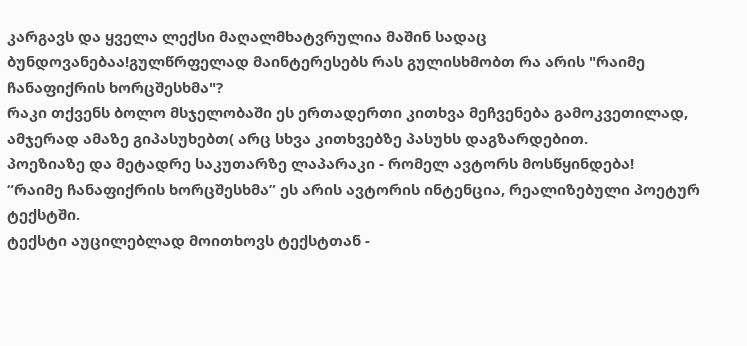კარგავს და ყველა ლექსი მაღალმხატვრულია მაშინ სადაც ბუნდოვანებაა!გულწრფელად მაინტერესებს რას გულისხმობთ რა არის "რაიმე ჩანაფიქრის ხორცშესხმა"?
რაკი თქვენს ბოლო მსჯელობაში ეს ერთადერთი კითხვა მეჩვენება გამოკვეთილად, ამჯერად ამაზე გიპასუხებთ( არც სხვა კითხვებზე პასუხს დაგზარდებით.
პოეზიაზე და მეტადრე საკუთარზე ლაპარაკი - რომელ ავტორს მოსწყინდება!
“რაიმე ჩანაფიქრის ხორცშესხმა” ეს არის ავტორის ინტენცია, რეალიზებული პოეტურ ტექსტში.
ტექსტი აუცილებლად მოითხოვს ტექსტთან -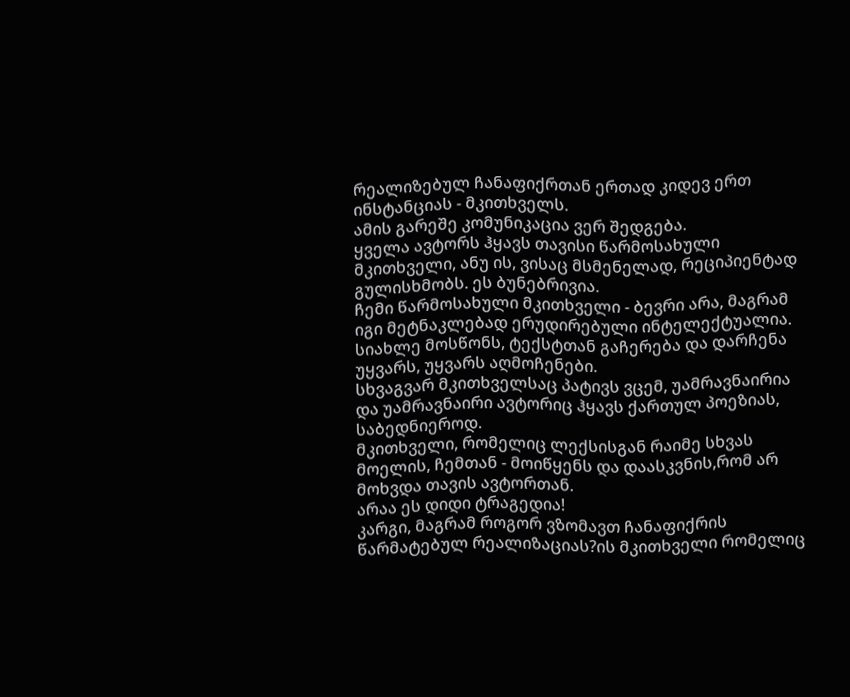რეალიზებულ ჩანაფიქრთან ერთად კიდევ ერთ ინსტანციას - მკითხველს.
ამის გარეშე კომუნიკაცია ვერ შედგება.
ყველა ავტორს ჰყავს თავისი წარმოსახული მკითხველი, ანუ ის, ვისაც მსმენელად, რეციპიენტად გულისხმობს. ეს ბუნებრივია.
ჩემი წარმოსახული მკითხველი - ბევრი არა, მაგრამ იგი მეტნაკლებად ერუდირებული ინტელექტუალია. სიახლე მოსწონს, ტექსტთან გაჩერება და დარჩენა უყვარს, უყვარს აღმოჩენები.
სხვაგვარ მკითხველსაც პატივს ვცემ, უამრავნაირია და უამრავნაირი ავტორიც ჰყავს ქართულ პოეზიას, საბედნიეროდ.
მკითხველი, რომელიც ლექსისგან რაიმე სხვას მოელის, ჩემთან - მოიწყენს და დაასკვნის,რომ არ მოხვდა თავის ავტორთან.
არაა ეს დიდი ტრაგედია!
კარგი, მაგრამ როგორ ვზომავთ ჩანაფიქრის წარმატებულ რეალიზაციას?ის მკითხველი რომელიც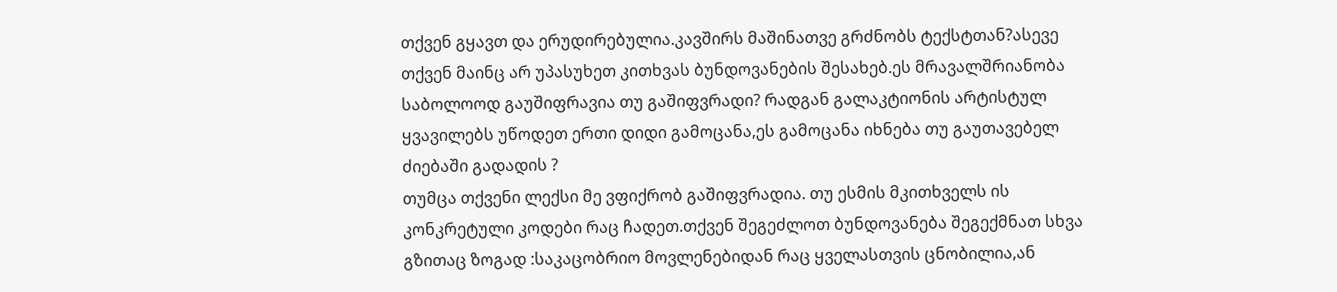თქვენ გყავთ და ერუდირებულია.კავშირს მაშინათვე გრძნობს ტექსტთან?ასევე თქვენ მაინც არ უპასუხეთ კითხვას ბუნდოვანების შესახებ.ეს მრავალშრიანობა საბოლოოდ გაუშიფრავია თუ გაშიფვრადი? რადგან გალაკტიონის არტისტულ ყვავილებს უწოდეთ ერთი დიდი გამოცანა,ეს გამოცანა იხნება თუ გაუთავებელ ძიებაში გადადის ?
თუმცა თქვენი ლექსი მე ვფიქრობ გაშიფვრადია. თუ ესმის მკითხველს ის კონკრეტული კოდები რაც ჩადეთ.თქვენ შეგეძლოთ ბუნდოვანება შეგექმნათ სხვა გზითაც ზოგად :საკაცობრიო მოვლენებიდან რაც ყველასთვის ცნობილია,ან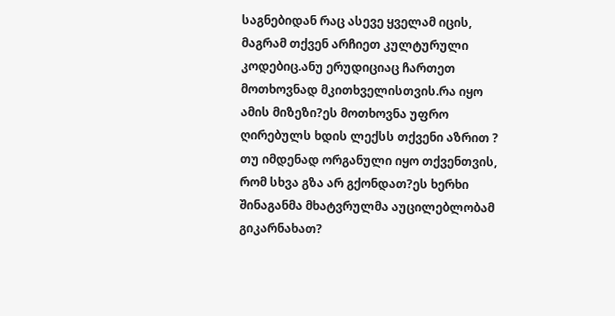საგნებიდან რაც ასევე ყველამ იცის, მაგრამ თქვენ არჩიეთ კულტურული კოდებიც.ანუ ერუდიციაც ჩართეთ მოთხოვნად მკითხველისთვის.რა იყო ამის მიზეზი?ეს მოთხოვნა უფრო ღირებულს ხდის ლექსს თქვენი აზრით ? თუ იმდენად ორგანული იყო თქვენთვის, რომ სხვა გზა არ გქონდათ?ეს ხერხი შინაგანმა მხატვრულმა აუცილებლობამ გიკარნახათ?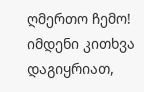ღმერთო ჩემო! იმდენი კითხვა დაგიყრიათ,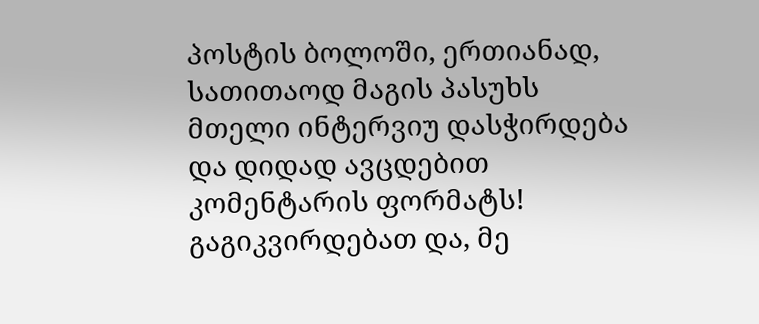პოსტის ბოლოში, ერთიანად, სათითაოდ მაგის პასუხს მთელი ინტერვიუ დასჭირდება და დიდად ავცდებით კომენტარის ფორმატს!
გაგიკვირდებათ და, მე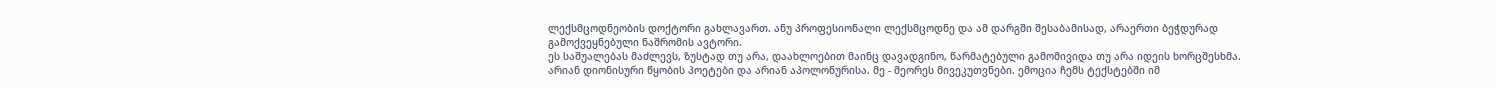ლექსმცოდნეობის დოქტორი გახლავართ. ანუ პროფესიონალი ლექსმცოდნე და ამ დარგში შესაბამისად, არაერთი ბეჭდურად გამოქვეყნებული ნაშრომის ავტორი.
ეს საშუალებას მაძლევს, ზუსტად თუ არა, დაახლოებით მაინც დავადგინო, წარმატებული გამომივიდა თუ არა იდეის ხორცშესხმა.
არიან დიონისური წყობის პოეტები და არიან აპოლონურისა. მე - მეორეს მივეკუთვნები. ემოცია ჩემს ტექსტებში იმ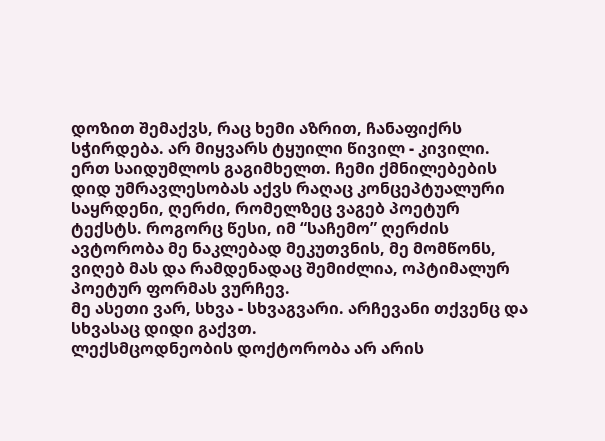დოზით შემაქვს, რაც ხემი აზრით, ჩანაფიქრს სჭირდება. არ მიყვარს ტყუილი წივილ - კივილი.
ერთ საიდუმლოს გაგიმხელთ. ჩემი ქმნილებების დიდ უმრავლესობას აქვს რაღაც კონცეპტუალური საყრდენი, ღერძი, რომელზეც ვაგებ პოეტურ ტექსტს. როგორც წესი, იმ “საჩემო” ღერძის ავტორობა მე ნაკლებად მეკუთვნის, მე მომწონს, ვიღებ მას და რამდენადაც შემიძლია, ოპტიმალურ პოეტურ ფორმას ვურჩევ.
მე ასეთი ვარ, სხვა - სხვაგვარი. არჩევანი თქვენც და სხვასაც დიდი გაქვთ.
ლექსმცოდნეობის დოქტორობა არ არის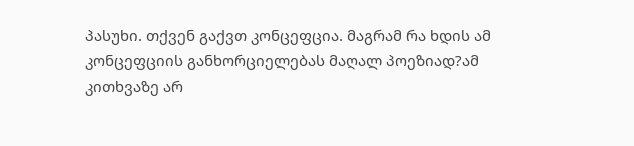პასუხი. თქვენ გაქვთ კონცეფცია. მაგრამ რა ხდის ამ კონცეფციის განხორციელებას მაღალ პოეზიად?ამ კითხვაზე არ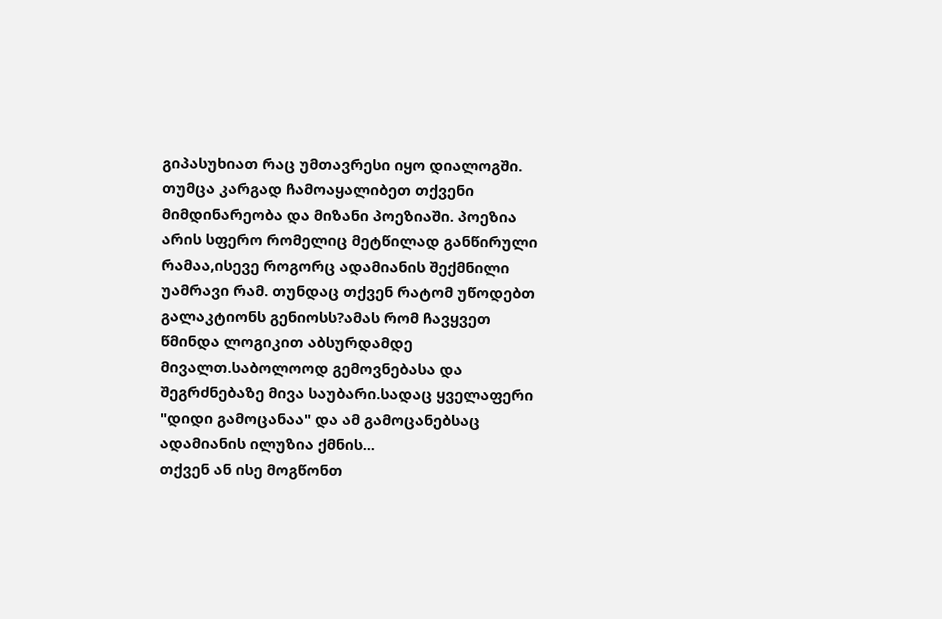გიპასუხიათ რაც უმთავრესი იყო დიალოგში. თუმცა კარგად ჩამოაყალიბეთ თქვენი მიმდინარეობა და მიზანი პოეზიაში. პოეზია არის სფერო რომელიც მეტწილად განწირული რამაა,ისევე როგორც ადამიანის შექმნილი უამრავი რამ. თუნდაც თქვენ რატომ უწოდებთ გალაკტიონს გენიოსს?ამას რომ ჩავყვეთ წმინდა ლოგიკით აბსურდამდე მივალთ.საბოლოოდ გემოვნებასა და შეგრძნებაზე მივა საუბარი.სადაც ყველაფერი "დიდი გამოცანაა" და ამ გამოცანებსაც ადამიანის ილუზია ქმნის...
თქვენ ან ისე მოგწონთ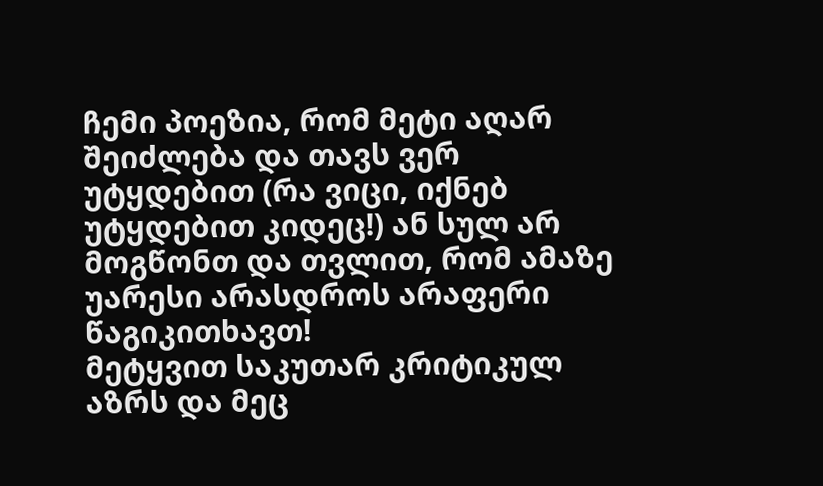ჩემი პოეზია, რომ მეტი აღარ შეიძლება და თავს ვერ უტყდებით (რა ვიცი, იქნებ უტყდებით კიდეც!) ან სულ არ მოგწონთ და თვლით, რომ ამაზე უარესი არასდროს არაფერი წაგიკითხავთ!
მეტყვით საკუთარ კრიტიკულ აზრს და მეც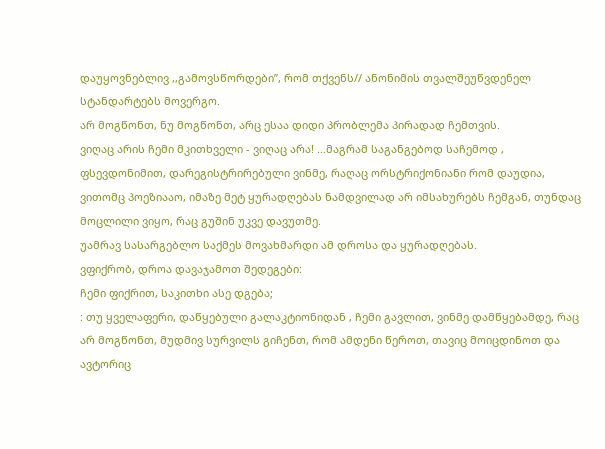დაუყოვნებლივ ,,გამოვსწორდები”, რომ თქვენს// ანონიმის თვალშეუწვდენელ სტანდარტებს მოვერგო.
არ მოგწონთ, ნუ მოგწონთ, არც ესაა დიდი პრობლემა პირადად ჩემთვის.
ვიღაც არის ჩემი მკითხველი - ვიღაც არა! …მაგრამ საგანგებოდ საჩემოდ , ფსევდონიმით, დარეგისტრირებული ვინმე, რაღაც ორსტრიქონიანი რომ დაუდია, ვითომც პოეზიააო, იმაზე მეტ ყურადღებას ნამდვილად არ იმსახურებს ჩემგან, თუნდაც მოცლილი ვიყო, რაც გუშინ უკვე დავუთმე.
უამრავ სასარგებლო საქმეს მოვახმარდი ამ დროსა და ყურადღებას.
ვფიქრობ, დროა დავაჯამოთ შედეგები:
ჩემი ფიქრით, საკითხი ასე დგება;
: თუ ყველაფერი, დაწყებული გალაკტიონიდან , ჩემი გავლით, ვინმე დამწყებამდე, რაც არ მოგწონთ, მუდმივ სურვილს გიჩენთ, რომ ამდენი წეროთ, თავიც მოიცდინოთ და ავტორიც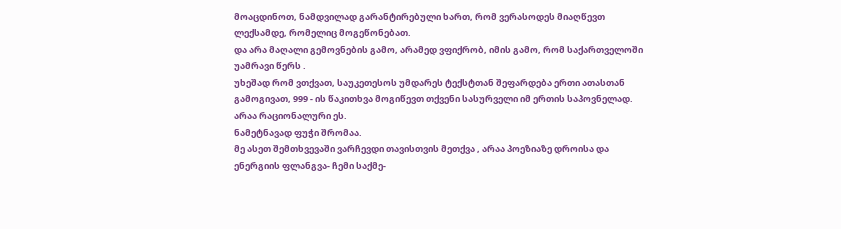მოაცდინოთ, ნამდვილად გარანტირებული ხართ, რომ ვერასოდეს მიაღწევთ ლექსამდე, რომელიც მოგეწონებათ.
და არა მაღალი გემოვნების გამო, არამედ ვფიქრობ, იმის გამო, რომ საქართველოში უამრავი წერს .
უხეშად რომ ვთქვათ, საუკეთესოს უმდარეს ტექსტთან შეფარდება ერთი ათასთან გამოგივათ, 999 - ის წაკითხვა მოგიწევთ თქვენი სასურველი იმ ერთის საპოვნელად.
არაა რაციონალური ეს.
ნამეტნავად ფუჭი შრომაა.
მე ასეთ შემთხვევაში ვარჩევდი თავისთვის მეთქვა , არაა პოეზიაზე დროისა და ენერგიის ფლანგვა- ჩემი საქმე-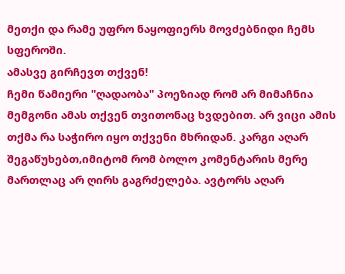მეთქი და რამე უფრო ნაყოფიერს მოვძებნიდი ჩემს სფეროში.
ამასვე გირჩევთ თქვენ!
ჩემი წამიერი "ღადაობა" პოეზიად რომ არ მიმაჩნია მემგონი ამას თქვენ თვითონაც ხვდებით. არ ვიცი ამის თქმა რა საჭირო იყო თქვენი მხრიდან. კარგი აღარ შეგაწუხებთ,იმიტომ რომ ბოლო კომენტარის მერე მართლაც არ ღირს გაგრძელება. ავტორს აღარ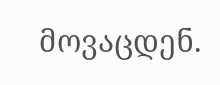მოვაცდენ.